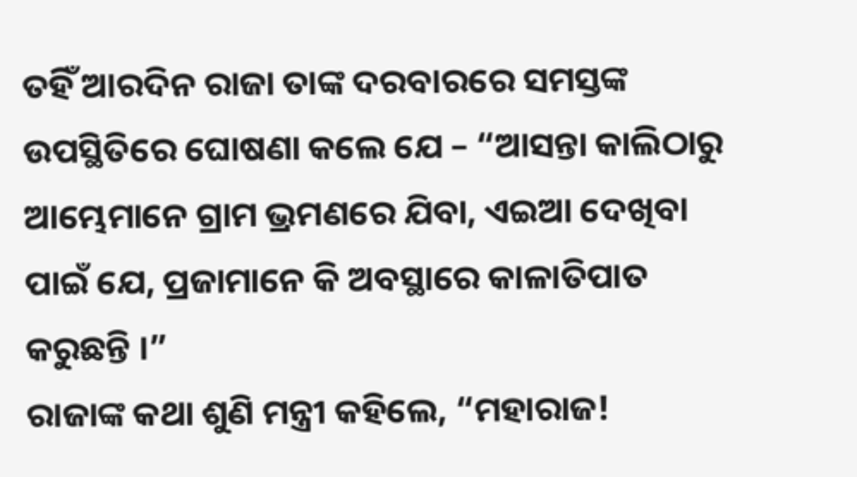ତହିଁ ଆରଦିନ ରାଜା ତାଙ୍କ ଦରବାରରେ ସମସ୍ତଙ୍କ ଉପସ୍ଥିତିରେ ଘୋଷଣା କଲେ ଯେ – “ଆସନ୍ତା କାଲିଠାରୁ ଆମ୍ଭେମାନେ ଗ୍ରାମ ଭ୍ରମଣରେ ଯିବା, ଏଇଆ ଦେଖିବା ପାଇଁ ଯେ, ପ୍ରଜାମାନେ କି ଅବସ୍ଥାରେ କାଳାତିପାତ କରୁଛନ୍ତି ।”
ରାଜାଙ୍କ କଥା ଶୁଣି ମନ୍ତ୍ରୀ କହିଲେ, “ମହାରାଜ!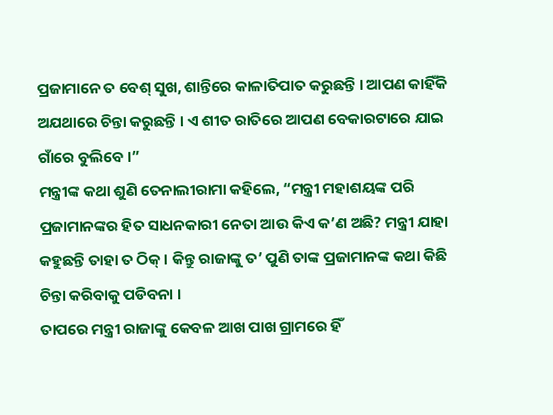ପ୍ରଜାମାନେ ତ ବେଶ୍ ସୁଖ, ଶାନ୍ତିରେ କାଳାତିପାତ କରୁଛନ୍ତି । ଆପଣ କାହିଁକି ଅଯଥାରେ ଚିନ୍ତା କରୁଛନ୍ତି । ଏ ଶୀତ ରାତିରେ ଆପଣ ବେକାରଟାରେ ଯାଇ ଗାଁରେ ବୁଲିବେ ।”
ମନ୍ତ୍ରୀଙ୍କ କଥା ଶୁଣି ତେନାଲୀରାମା କହିଲେ, “ମନ୍ତ୍ରୀ ମହାଶୟଙ୍କ ପରି ପ୍ରଜାମାନଙ୍କର ହିତ ସାଧନକାରୀ ନେତା ଆଉ କିଏ କ’ଣ ଅଛି? ମନ୍ତ୍ରୀ ଯାହା କହୁଛନ୍ତି ତାହା ତ ଠିକ୍ । କିନ୍ତୁ ରାଜାଙ୍କୁ ତ’ ପୁଣି ତାଙ୍କ ପ୍ରଜାମାନଙ୍କ କଥା କିଛି ଚିନ୍ତା କରିବାକୁ ପଡିବନା ।
ତାପରେ ମନ୍ତ୍ରୀ ରାଜାଙ୍କୁ କେବଳ ଆଖ ପାଖ ଗ୍ରାମରେ ହିଁ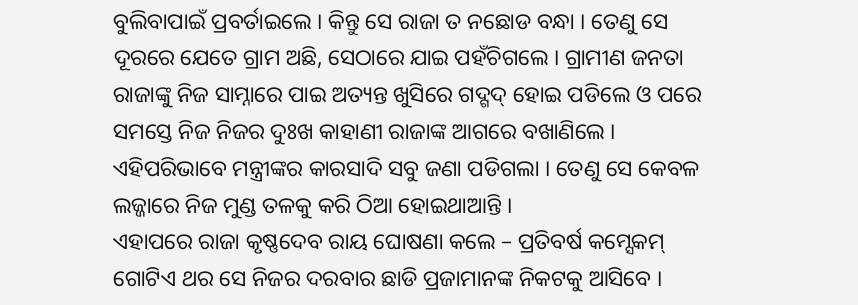ବୁଲିବାପାଇଁ ପ୍ରବର୍ତାଇଲେ । କିନ୍ତୁ ସେ ରାଜା ତ ନଛୋଡ ବନ୍ଧା । ତେଣୁ ସେ ଦୂରରେ ଯେତେ ଗ୍ରାମ ଅଛି, ସେଠାରେ ଯାଇ ପହଁଚିଗଲେ । ଗ୍ରାମୀଣ ଜନତା ରାଜାଙ୍କୁ ନିଜ ସାମ୍ନାରେ ପାଇ ଅତ୍ୟନ୍ତ ଖୁସିରେ ଗଦ୍ଗଦ୍ ହୋଇ ପଡିଲେ ଓ ପରେ ସମସ୍ତେ ନିଜ ନିଜର ଦୁଃଖ କାହାଣୀ ରାଜାଙ୍କ ଆଗରେ ବଖାଣିଲେ । ଏହିପରିଭାବେ ମନ୍ତ୍ରୀଙ୍କର କାରସାଦି ସବୁ ଜଣା ପଡିଗଲା । ତେଣୁ ସେ କେବଳ ଲଜ୍ଜାରେ ନିଜ ମୁଣ୍ଡ ତଳକୁ କରି ଠିଆ ହୋଇଥାଆନ୍ତି ।
ଏହାପରେ ରାଜା କୃଷ୍ଣଦେବ ରାୟ ଘୋଷଣା କଲେ – ପ୍ରତିବର୍ଷ କମ୍ସେକମ୍ ଗୋଟିଏ ଥର ସେ ନିଜର ଦରବାର ଛାଡି ପ୍ରଜାମାନଙ୍କ ନିକଟକୁ ଆସିବେ ।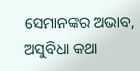ସେମାନଙ୍କର ଅଭାବ, ଅସୁବିଧା କଥା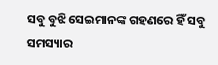ସବୁ ବୁଝି ସେଇମାନଙ୍କ ଗହଣରେ ହିଁ ସବୁ ସମସ୍ୟାର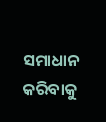ସମାଧାନ କରିବାକୁ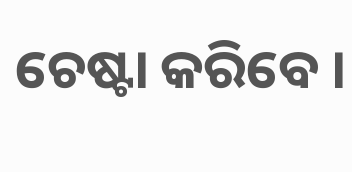ଚେଷ୍ଟା କରିବେ ।